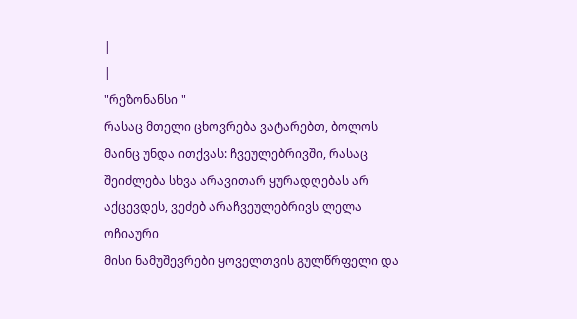|
|
"რეზონანსი "
რასაც მთელი ცხოვრება ვატარებთ, ბოლოს მაინც უნდა ითქვას: ჩვეულებრივში, რასაც შეიძლება სხვა არავითარ ყურადღებას არ აქცევდეს, ვეძებ არაჩვეულებრივს ლელა ოჩიაური
მისი ნამუშევრები ყოველთვის გულწრფელი და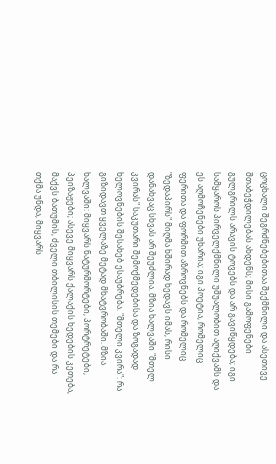ცოცხალი შეგრძნებებითაა შექმნილი და ასეთივე შთაბეჭდილებას ახდენს; მისი გამოფენები გულგრილს არავის ტოვებს და არ გავიწყდება; იგი სამყაროს პირველქმნილი უშუალობით აღიქვამს და ეს აღმოჩენები უხარია; იგი პოეტია, რომელიც ფერითა და ფორმით აზროვნებს და რომელიც "ზედაპირს" მიღმა ხშირად ხედავს იმას, რისი დანახვაც სხვას არ შეუძლია. მზია ხალვაში "მთელ კვირას" საკუთარი შემოქმედებისა და ზოგადად ხელოვნების შესახებ ესაუბრება. "მთელი კვირა": რა გიზიდავთ ყველაზე მეტად მხატვრობაში. მზია ხალვაში: მიყვარს ნატურმორტები, პორტრეტები, პეიზაჟები; ასევე მიყვარს ქალაქის ხედების კეთება, მაქვს ბათუმის, ძველი თბილისის თემები და რა თქმა უნდა, მიყვარს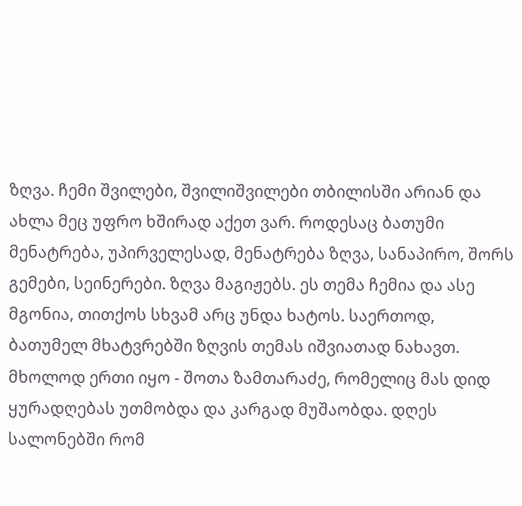ზღვა. ჩემი შვილები, შვილიშვილები თბილისში არიან და ახლა მეც უფრო ხშირად აქეთ ვარ. როდესაც ბათუმი მენატრება, უპირველესად, მენატრება ზღვა, სანაპირო, შორს გემები, სეინერები. ზღვა მაგიჟებს. ეს თემა ჩემია და ასე მგონია, თითქოს სხვამ არც უნდა ხატოს. საერთოდ, ბათუმელ მხატვრებში ზღვის თემას იშვიათად ნახავთ. მხოლოდ ერთი იყო - შოთა ზამთარაძე, რომელიც მას დიდ ყურადღებას უთმობდა და კარგად მუშაობდა. დღეს სალონებში რომ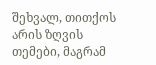შეხვალ, თითქოს არის ზღვის თემები, მაგრამ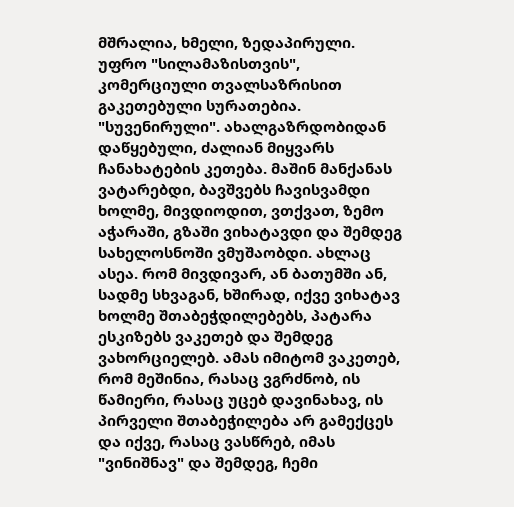მშრალია, ხმელი, ზედაპირული. უფრო "სილამაზისთვის", კომერციული თვალსაზრისით გაკეთებული სურათებია. "სუვენირული". ახალგაზრდობიდან დაწყებული, ძალიან მიყვარს ჩანახატების კეთება. მაშინ მანქანას ვატარებდი, ბავშვებს ჩავისვამდი ხოლმე, მივდიოდით, ვთქვათ, ზემო აჭარაში, გზაში ვიხატავდი და შემდეგ სახელოსნოში ვმუშაობდი. ახლაც ასეა. რომ მივდივარ, ან ბათუმში ან, სადმე სხვაგან, ხშირად, იქვე ვიხატავ ხოლმე შთაბეჭდილებებს, პატარა ესკიზებს ვაკეთებ და შემდეგ ვახორციელებ. ამას იმიტომ ვაკეთებ, რომ მეშინია, რასაც ვგრძნობ, ის წამიერი, რასაც უცებ დავინახავ, ის პირველი შთაბეჭილება არ გამექცეს და იქვე, რასაც ვასწრებ, იმას "ვინიშნავ" და შემდეგ, ჩემი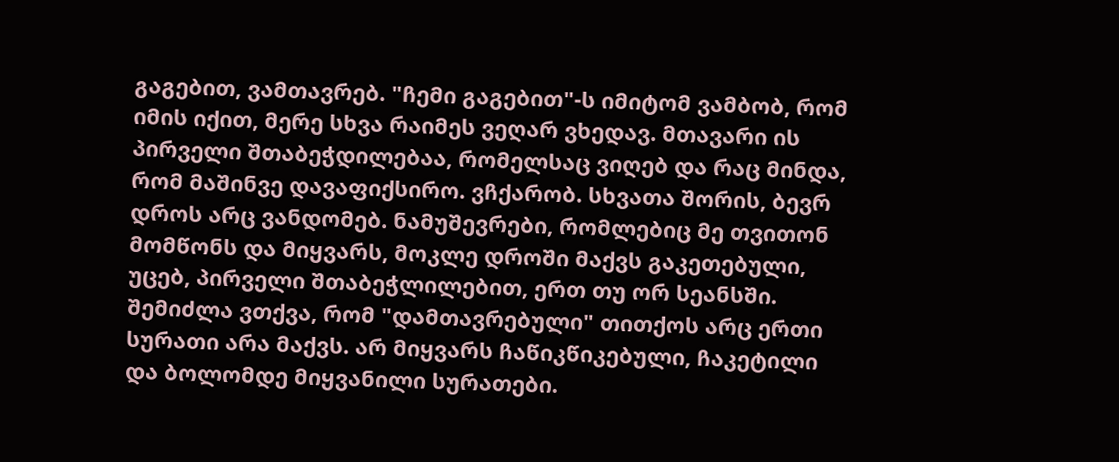გაგებით, ვამთავრებ. "ჩემი გაგებით"-ს იმიტომ ვამბობ, რომ იმის იქით, მერე სხვა რაიმეს ვეღარ ვხედავ. მთავარი ის პირველი შთაბეჭდილებაა, რომელსაც ვიღებ და რაც მინდა, რომ მაშინვე დავაფიქსირო. ვჩქარობ. სხვათა შორის, ბევრ დროს არც ვანდომებ. ნამუშევრები, რომლებიც მე თვითონ მომწონს და მიყვარს, მოკლე დროში მაქვს გაკეთებული, უცებ, პირველი შთაბეჭლილებით, ერთ თუ ორ სეანსში. შემიძლა ვთქვა, რომ "დამთავრებული" თითქოს არც ერთი სურათი არა მაქვს. არ მიყვარს ჩაწიკწიკებული, ჩაკეტილი და ბოლომდე მიყვანილი სურათები.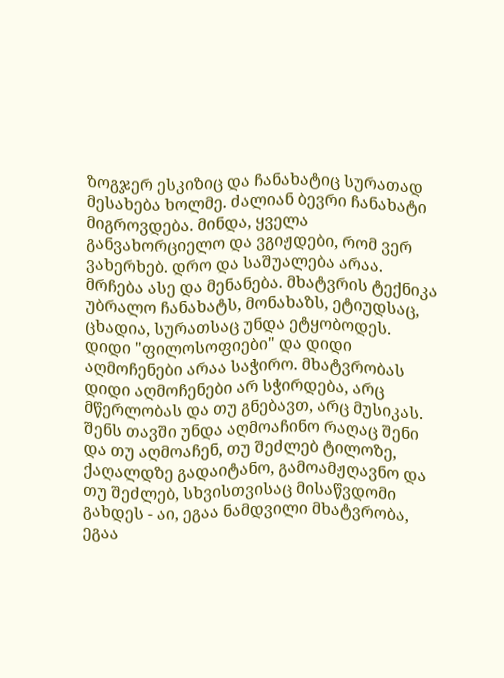ზოგჯერ ესკიზიც და ჩანახატიც სურათად მესახება ხოლმე. ძალიან ბევრი ჩანახატი მიგროვდება. მინდა, ყველა განვახორციელო და ვგიჟდები, რომ ვერ ვახერხებ. დრო და საშუალება არაა. მრჩება ასე და მენანება. მხატვრის ტექნიკა უბრალო ჩანახატს, მონახაზს, ეტიუდსაც, ცხადია, სურათსაც უნდა ეტყობოდეს. დიდი "ფილოსოფიები" და დიდი აღმოჩენები არაა საჭირო. მხატვრობას დიდი აღმოჩენები არ სჭირდება, არც მწერლობას და თუ გნებავთ, არც მუსიკას. შენს თავში უნდა აღმოაჩინო რაღაც შენი და თუ აღმოაჩენ, თუ შეძლებ ტილოზე, ქაღალდზე გადაიტანო, გამოამჟღავნო და თუ შეძლებ, სხვისთვისაც მისაწვდომი გახდეს - აი, ეგაა ნამდვილი მხატვრობა, ეგაა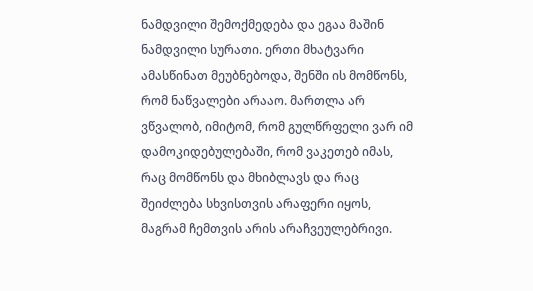ნამდვილი შემოქმედება და ეგაა მაშინ ნამდვილი სურათი. ერთი მხატვარი ამასწინათ მეუბნებოდა, შენში ის მომწონს, რომ ნაწვალები არააო. მართლა არ ვწვალობ, იმიტომ, რომ გულწრფელი ვარ იმ დამოკიდებულებაში, რომ ვაკეთებ იმას, რაც მომწონს და მხიბლავს და რაც შეიძლება სხვისთვის არაფერი იყოს, მაგრამ ჩემთვის არის არაჩვეულებრივი.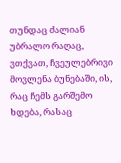თუნდაც ძალიან უბრალო რაღაც, ვთქვათ, ჩვეულებრივი მოვლენა ბუნებაში, ის, რაც ჩემს გარშემო ხდება, რასაც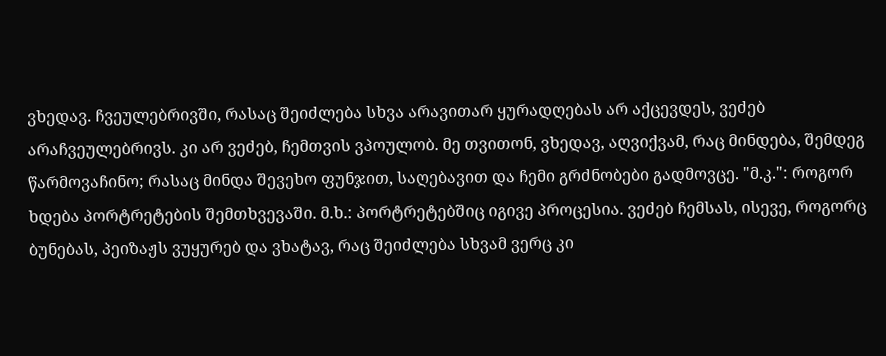ვხედავ. ჩვეულებრივში, რასაც შეიძლება სხვა არავითარ ყურადღებას არ აქცევდეს, ვეძებ არაჩვეულებრივს. კი არ ვეძებ, ჩემთვის ვპოულობ. მე თვითონ, ვხედავ, აღვიქვამ, რაც მინდება, შემდეგ წარმოვაჩინო; რასაც მინდა შევეხო ფუნჯით, საღებავით და ჩემი გრძნობები გადმოვცე. "მ.კ.": როგორ ხდება პორტრეტების შემთხვევაში. მ.ხ.: პორტრეტებშიც იგივე პროცესია. ვეძებ ჩემსას, ისევე, როგორც ბუნებას, პეიზაჟს ვუყურებ და ვხატავ, რაც შეიძლება სხვამ ვერც კი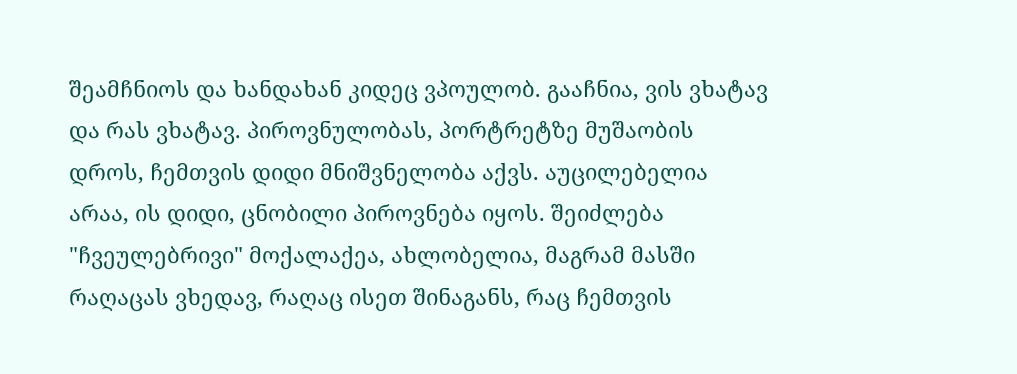შეამჩნიოს და ხანდახან კიდეც ვპოულობ. გააჩნია, ვის ვხატავ და რას ვხატავ. პიროვნულობას, პორტრეტზე მუშაობის დროს, ჩემთვის დიდი მნიშვნელობა აქვს. აუცილებელია არაა, ის დიდი, ცნობილი პიროვნება იყოს. შეიძლება "ჩვეულებრივი" მოქალაქეა, ახლობელია, მაგრამ მასში რაღაცას ვხედავ, რაღაც ისეთ შინაგანს, რაც ჩემთვის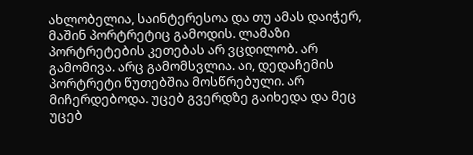ახლობელია, საინტერესოა და თუ ამას დაიჭერ, მაშინ პორტრეტიც გამოდის. ლამაზი პორტრეტების კეთებას არ ვცდილობ. არ გამომივა. არც გამომსვლია. აი, დედაჩემის პორტრეტი წუთებშია მოსწრებული. არ მიჩერდებოდა. უცებ გვერდზე გაიხედა და მეც უცებ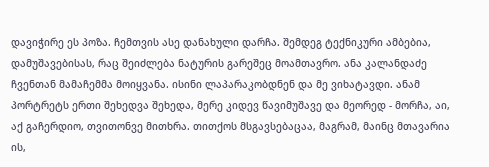დავიჭირე ეს პოზა. ჩემთვის ასე დანახული დარჩა. შემდეგ ტექნიკური ამბებია, დამუშავებისას, რაც შეიძლება ნატურის გარეშეც მოამთავრო. ანა კალანდაძე ჩვენთან მამაჩემმა მოიყვანა. ისინი ლაპარაკობდნენ და მე ვიხატავდი. ანამ პორტრეტს ერთი შეხედვა შეხედა, მერე კიდევ წავიმუშავე და მეორედ - მორჩა, აი, აქ გაჩერდიო, თვითონვე მითხრა. თითქოს მსგავსებაცაა, მაგრამ, მაინც მთავარია ის,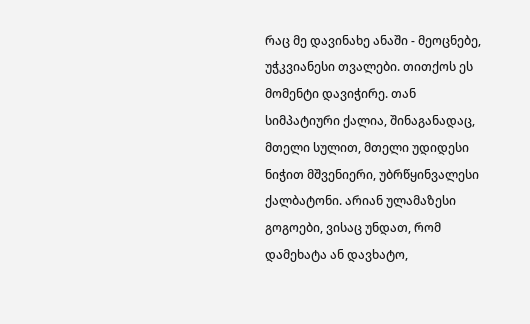რაც მე დავინახე ანაში - მეოცნებე, უჭკვიანესი თვალები. თითქოს ეს მომენტი დავიჭირე. თან სიმპატიური ქალია, შინაგანადაც, მთელი სულით, მთელი უდიდესი ნიჭით მშვენიერი, უბრწყინვალესი ქალბატონი. არიან ულამაზესი გოგოები, ვისაც უნდათ, რომ დამეხატა ან დავხატო,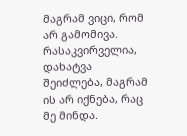მაგრამ ვიცი, რომ არ გამომივა. რასაკვირველია, დახატვა შეიძლება, მაგრამ ის არ იქნება, რაც მე მინდა.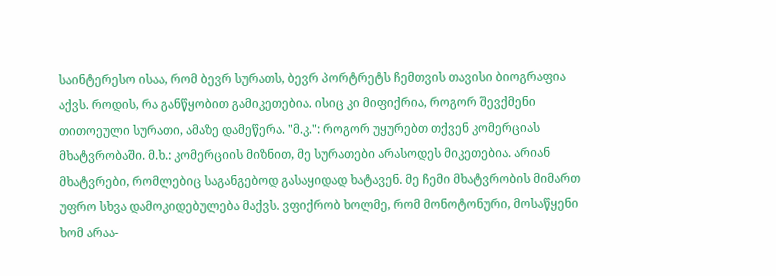საინტერესო ისაა, რომ ბევრ სურათს, ბევრ პორტრეტს ჩემთვის თავისი ბიოგრაფია აქვს. როდის, რა განწყობით გამიკეთებია. ისიც კი მიფიქრია, როგორ შევქმენი თითოეული სურათი, ამაზე დამეწერა. "მ.კ.": როგორ უყურებთ თქვენ კომერციას მხატვრობაში. მ.ხ.: კომერციის მიზნით, მე სურათები არასოდეს მიკეთებია. არიან მხატვრები, რომლებიც საგანგებოდ გასაყიდად ხატავენ. მე ჩემი მხატვრობის მიმართ უფრო სხვა დამოკიდებულება მაქვს. ვფიქრობ ხოლმე, რომ მონოტონური, მოსაწყენი ხომ არაა-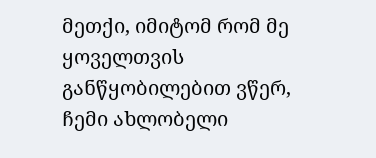მეთქი, იმიტომ რომ მე ყოველთვის განწყობილებით ვწერ, ჩემი ახლობელი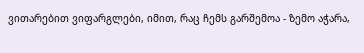ვითარებით ვიფარგლები, იმით, რაც ჩემს გარშემოა - ზემო აჭარა,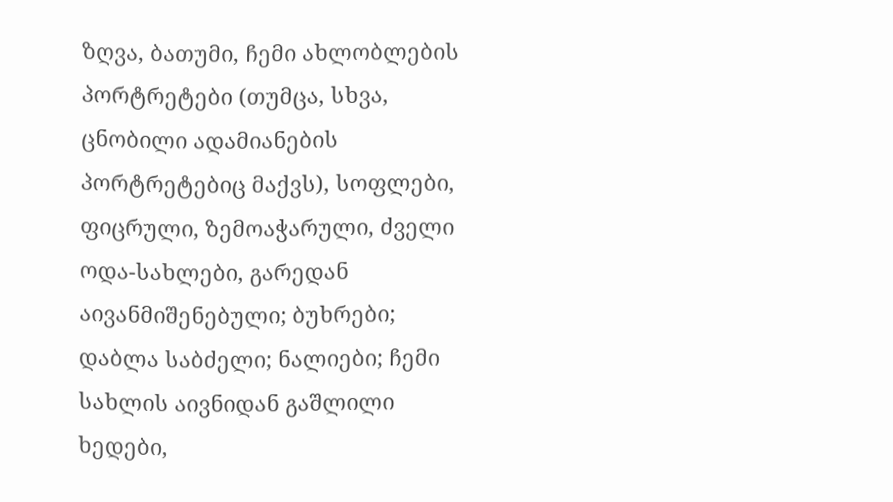ზღვა, ბათუმი, ჩემი ახლობლების პორტრეტები (თუმცა, სხვა, ცნობილი ადამიანების პორტრეტებიც მაქვს), სოფლები, ფიცრული, ზემოაჭარული, ძველი ოდა-სახლები, გარედან აივანმიშენებული; ბუხრები; დაბლა საბძელი; ნალიები; ჩემი სახლის აივნიდან გაშლილი ხედები,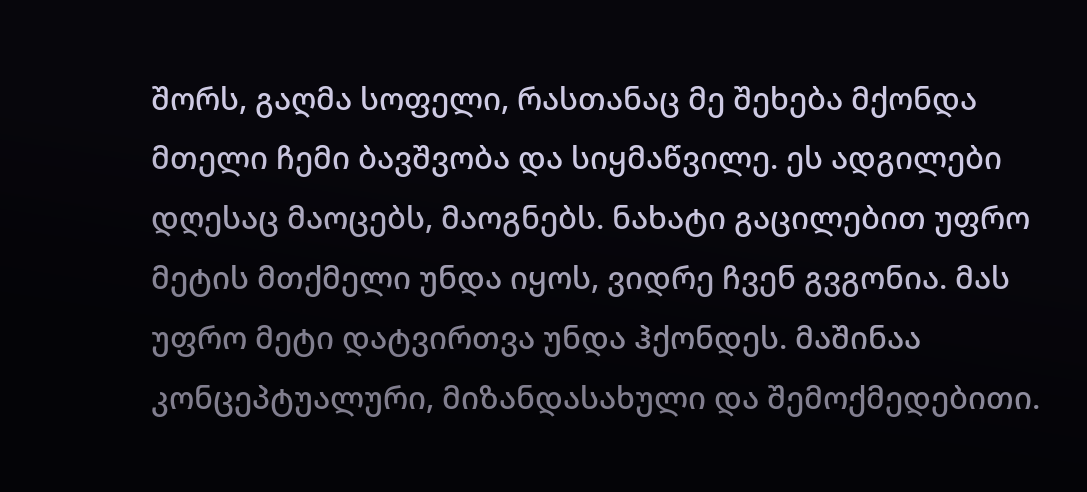შორს, გაღმა სოფელი, რასთანაც მე შეხება მქონდა მთელი ჩემი ბავშვობა და სიყმაწვილე. ეს ადგილები დღესაც მაოცებს, მაოგნებს. ნახატი გაცილებით უფრო მეტის მთქმელი უნდა იყოს, ვიდრე ჩვენ გვგონია. მას უფრო მეტი დატვირთვა უნდა ჰქონდეს. მაშინაა კონცეპტუალური, მიზანდასახული და შემოქმედებითი.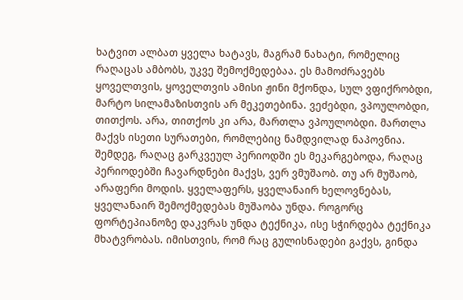ხატვით ალბათ ყველა ხატავს, მაგრამ ნახატი, რომელიც რაღაცას ამბობს, უკვე შემოქმედებაა. ეს მამოძრავებს ყოველთვის, ყოველთვის ამისი ჟინი მქონდა, სულ ვფიქრობდი, მარტო სილამაზისთვის არ მეკეთებინა. ვეძებდი, ვპოულობდი, თითქოს. არა, თითქოს კი არა, მართლა ვპოულობდი. მართლა მაქვს ისეთი სურათები, რომლებიც ნამდვილად ნაპოვნია. შემდეგ, რაღაც გარკვეულ პერიოდში ეს მეკარგებოდა, რაღაც პერიოდებში ჩავარდნები მაქვს, ვერ ვმუშაობ. თუ არ მუშაობ, არაფერი მოდის. ყველაფერს, ყველანაირ ხელოვნებას, ყველანაირ შემოქმედებას მუშაობა უნდა. როგორც ფორტეპიანოზე დაკვრას უნდა ტექნიკა, ისე სჭირდება ტექნიკა მხატვრობას. იმისთვის, რომ რაც გულისნადები გაქვს, გინდა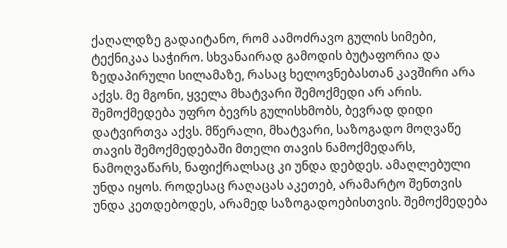ქაღალდზე გადაიტანო, რომ აამოძრავო გულის სიმები, ტექნიკაა საჭირო. სხვანაირად გამოდის ბუტაფორია და ზედაპირული სილამაზე, რასაც ხელოვნებასთან კავშირი არა აქვს. მე მგონი, ყველა მხატვარი შემოქმედი არ არის. შემოქმედება უფრო ბევრს გულისხმობს, ბევრად დიდი დატვირთვა აქვს. მწერალი, მხატვარი, საზოგადო მოღვაწე თავის შემოქმედებაში მთელი თავის ნამოქმედარს, ნამოღვაწარს, ნაფიქრალსაც კი უნდა დებდეს. ამაღლებული უნდა იყოს. როდესაც რაღაცას აკეთებ, არამარტო შენთვის უნდა კეთდებოდეს, არამედ საზოგადოებისთვის. შემოქმედება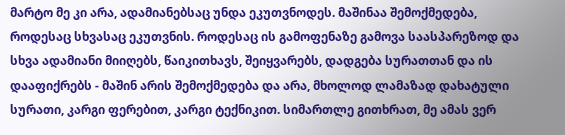მარტო მე კი არა, ადამიანებსაც უნდა ეკუთვნოდეს. მაშინაა შემოქმედება, როდესაც სხვასაც ეკუთვნის. როდესაც ის გამოფენაზე გამოვა საასპარეზოდ და სხვა ადამიანი მიიღებს, წაიკითხავს, შეიყვარებს, დადგება სურათთან და ის დააფიქრებს - მაშინ არის შემოქმედება და არა, მხოლოდ ლამაზად დახატული სურათი, კარგი ფერებით, კარგი ტექნიკით. სიმართლე გითხრათ, მე ამას ვერ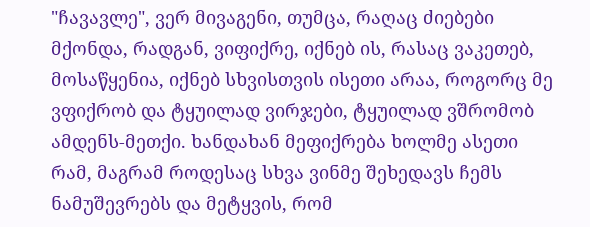"ჩავავლე", ვერ მივაგენი, თუმცა, რაღაც ძიებები მქონდა, რადგან, ვიფიქრე, იქნებ ის, რასაც ვაკეთებ, მოსაწყენია, იქნებ სხვისთვის ისეთი არაა, როგორც მე ვფიქრობ და ტყუილად ვირჯები, ტყუილად ვშრომობ ამდენს-მეთქი. ხანდახან მეფიქრება ხოლმე ასეთი რამ, მაგრამ როდესაც სხვა ვინმე შეხედავს ჩემს ნამუშევრებს და მეტყვის, რომ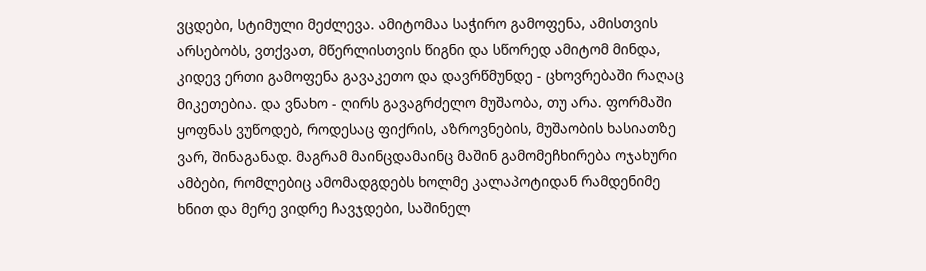ვცდები, სტიმული მეძლევა. ამიტომაა საჭირო გამოფენა, ამისთვის არსებობს, ვთქვათ, მწერლისთვის წიგნი და სწორედ ამიტომ მინდა, კიდევ ერთი გამოფენა გავაკეთო და დავრწმუნდე - ცხოვრებაში რაღაც მიკეთებია. და ვნახო - ღირს გავაგრძელო მუშაობა, თუ არა. ფორმაში ყოფნას ვუწოდებ, როდესაც ფიქრის, აზროვნების, მუშაობის ხასიათზე ვარ, შინაგანად. მაგრამ მაინცდამაინც მაშინ გამომეჩხირება ოჯახური ამბები, რომლებიც ამომადგდებს ხოლმე კალაპოტიდან რამდენიმე ხნით და მერე ვიდრე ჩავჯდები, საშინელ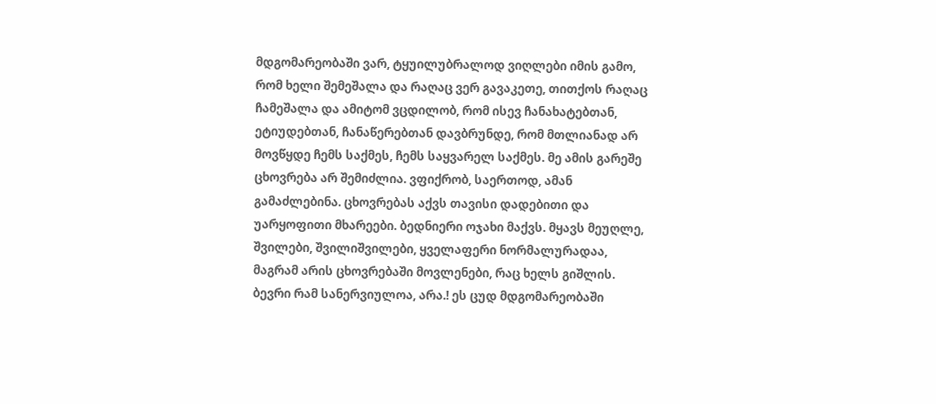მდგომარეობაში ვარ, ტყუილუბრალოდ ვიღლები იმის გამო, რომ ხელი შემეშალა და რაღაც ვერ გავაკეთე, თითქოს რაღაც ჩამეშალა და ამიტომ ვცდილობ, რომ ისევ ჩანახატებთან, ეტიუდებთან, ჩანაწერებთან დავბრუნდე, რომ მთლიანად არ მოვწყდე ჩემს საქმეს, ჩემს საყვარელ საქმეს. მე ამის გარეშე ცხოვრება არ შემიძლია. ვფიქრობ, საერთოდ, ამან გამაძლებინა. ცხოვრებას აქვს თავისი დადებითი და უარყოფითი მხარეები. ბედნიერი ოჯახი მაქვს. მყავს მეუღლე, შვილები, შვილიშვილები, ყველაფერი ნორმალურადაა, მაგრამ არის ცხოვრებაში მოვლენები, რაც ხელს გიშლის. ბევრი რამ სანერვიულოა, არა.! ეს ცუდ მდგომარეობაში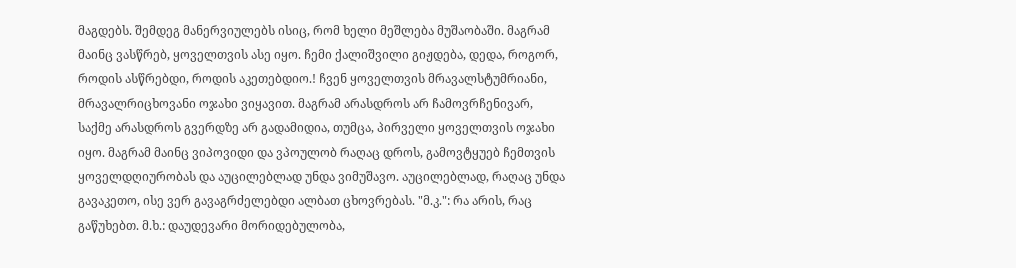მაგდებს. შემდეგ მანერვიულებს ისიც, რომ ხელი მეშლება მუშაობაში. მაგრამ მაინც ვასწრებ, ყოველთვის ასე იყო. ჩემი ქალიშვილი გიჟდება, დედა, როგორ, როდის ასწრებდი, როდის აკეთებდიო.! ჩვენ ყოველთვის მრავალსტუმრიანი, მრავალრიცხოვანი ოჯახი ვიყავით. მაგრამ არასდროს არ ჩამოვრჩენივარ, საქმე არასდროს გვერდზე არ გადამიდია, თუმცა, პირველი ყოველთვის ოჯახი იყო. მაგრამ მაინც ვიპოვიდი და ვპოულობ რაღაც დროს, გამოვტყუებ ჩემთვის ყოველდღიურობას და აუცილებლად უნდა ვიმუშავო. აუცილებლად, რაღაც უნდა გავაკეთო, ისე ვერ გავაგრძელებდი ალბათ ცხოვრებას. "მ.კ.": რა არის, რაც გაწუხებთ. მ.ხ.: დაუდევარი მორიდებულობა,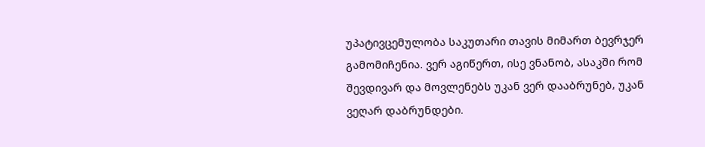უპატივცემულობა საკუთარი თავის მიმართ ბევრჯერ გამომიჩენია. ვერ აგიწერთ, ისე ვნანობ, ასაკში რომ შევდივარ და მოვლენებს უკან ვერ დააბრუნებ, უკან ვეღარ დაბრუნდები.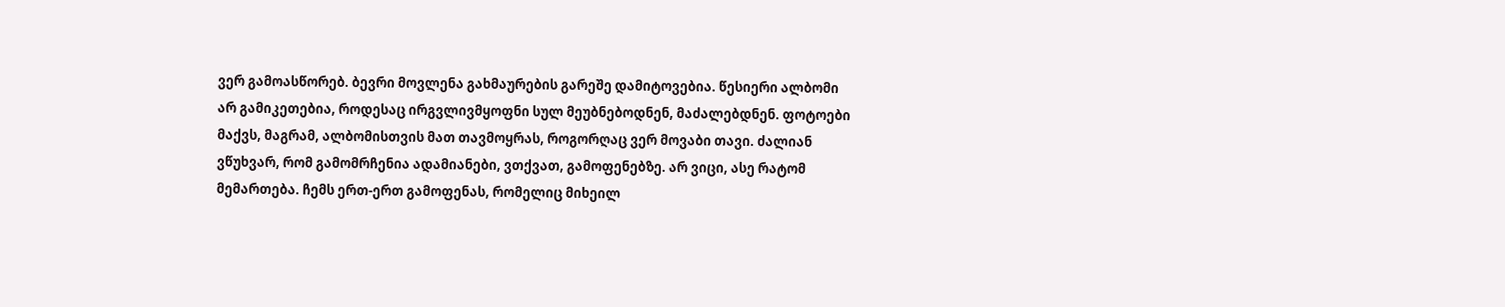ვერ გამოასწორებ. ბევრი მოვლენა გახმაურების გარეშე დამიტოვებია. წესიერი ალბომი არ გამიკეთებია, როდესაც ირგვლივმყოფნი სულ მეუბნებოდნენ, მაძალებდნენ. ფოტოები მაქვს, მაგრამ, ალბომისთვის მათ თავმოყრას, როგორღაც ვერ მოვაბი თავი. ძალიან ვწუხვარ, რომ გამომრჩენია ადამიანები, ვთქვათ, გამოფენებზე. არ ვიცი, ასე რატომ მემართება. ჩემს ერთ-ერთ გამოფენას, რომელიც მიხეილ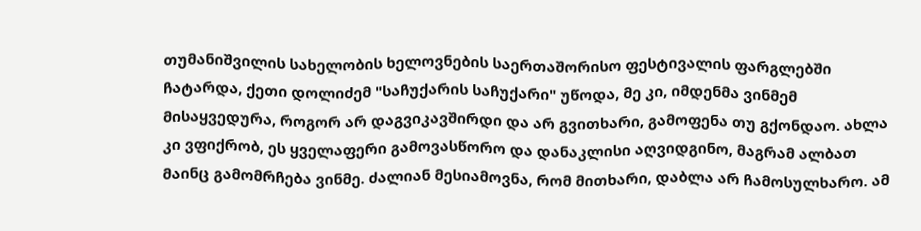თუმანიშვილის სახელობის ხელოვნების საერთაშორისო ფესტივალის ფარგლებში ჩატარდა, ქეთი დოლიძემ "საჩუქარის საჩუქარი" უწოდა, მე კი, იმდენმა ვინმემ მისაყვედურა, როგორ არ დაგვიკავშირდი და არ გვითხარი, გამოფენა თუ გქონდაო. ახლა კი ვფიქრობ, ეს ყველაფერი გამოვასწორო და დანაკლისი აღვიდგინო, მაგრამ ალბათ მაინც გამომრჩება ვინმე. ძალიან მესიამოვნა, რომ მითხარი, დაბლა არ ჩამოსულხარო. ამ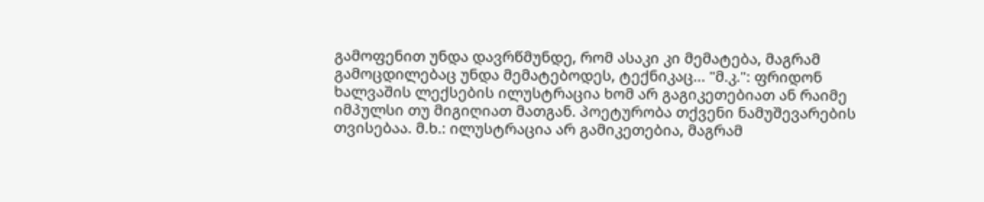გამოფენით უნდა დავრწმუნდე, რომ ასაკი კი მემატება, მაგრამ გამოცდილებაც უნდა მემატებოდეს, ტექნიკაც... "მ.კ.": ფრიდონ ხალვაშის ლექსების ილუსტრაცია ხომ არ გაგიკეთებიათ ან რაიმე იმპულსი თუ მიგიღიათ მათგან. პოეტურობა თქვენი ნამუშევარების თვისებაა. მ.ხ.: ილუსტრაცია არ გამიკეთებია, მაგრამ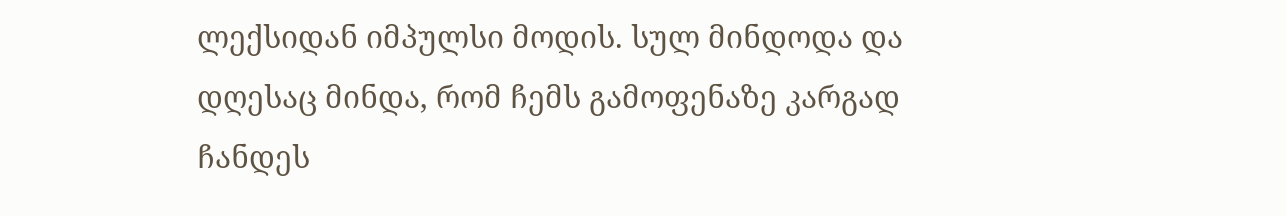ლექსიდან იმპულსი მოდის. სულ მინდოდა და დღესაც მინდა, რომ ჩემს გამოფენაზე კარგად ჩანდეს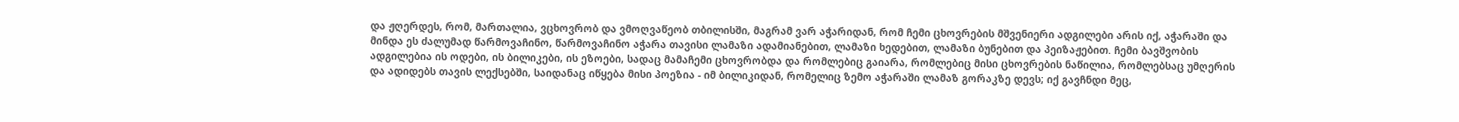და ჟღერდეს, რომ, მართალია, ვცხოვრობ და ვმოღვაწეობ თბილისში, მაგრამ ვარ აჭარიდან, რომ ჩემი ცხოვრების მშვენიერი ადგილები არის იქ, აჭარაში და მინდა ეს ძალუმად წარმოვაჩინო, წარმოვაჩინო აჭარა თავისი ლამაზი ადამიანებით, ლამაზი ხედებით, ლამაზი ბუნებით და პეიზაჟებით. ჩემი ბავშვობის ადგილებია ის ოდები, ის ბილიკები, ის ეზოები, სადაც მამაჩემი ცხოვრობდა და რომლებიც გაიარა, რომლებიც მისი ცხოვრების ნაწილია, რომლებსაც უმღერის და ადიდებს თავის ლექსებში, საიდანაც იწყება მისი პოეზია - იმ ბილიკიდან, რომელიც ზემო აჭარაში ლამაზ გორაკზე დევს; იქ გავჩნდი მეც,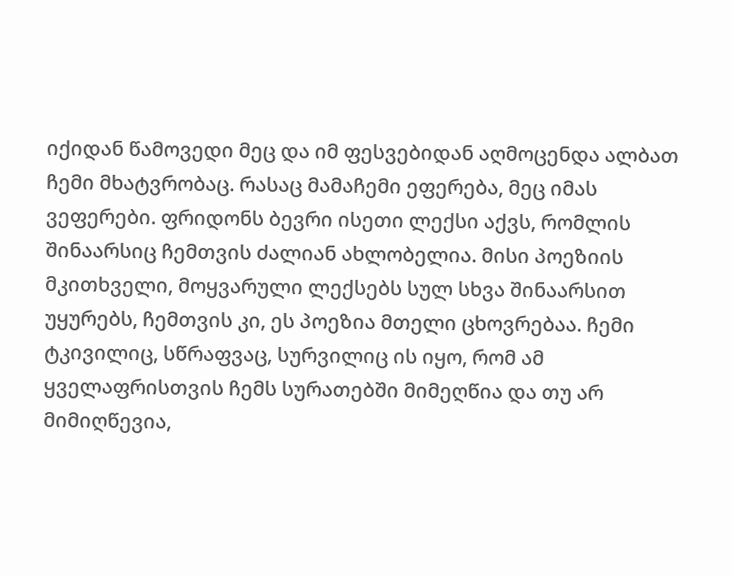იქიდან წამოვედი მეც და იმ ფესვებიდან აღმოცენდა ალბათ ჩემი მხატვრობაც. რასაც მამაჩემი ეფერება, მეც იმას ვეფერები. ფრიდონს ბევრი ისეთი ლექსი აქვს, რომლის შინაარსიც ჩემთვის ძალიან ახლობელია. მისი პოეზიის მკითხველი, მოყვარული ლექსებს სულ სხვა შინაარსით უყურებს, ჩემთვის კი, ეს პოეზია მთელი ცხოვრებაა. ჩემი ტკივილიც, სწრაფვაც, სურვილიც ის იყო, რომ ამ ყველაფრისთვის ჩემს სურათებში მიმეღწია და თუ არ მიმიღწევია,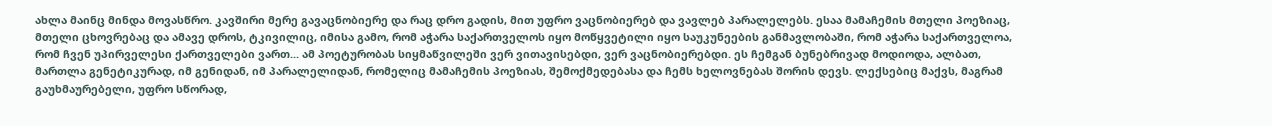ახლა მაინც მინდა მოვასწრო. კავშირი მერე გავაცნობიერე და რაც დრო გადის, მით უფრო ვაცნობიერებ და ვავლებ პარალელებს. ესაა მამაჩემის მთელი პოეზიაც, მთელი ცხოვრებაც და ამავე დროს, ტკივილიც, იმისა გამო, რომ აჭარა საქართველოს იყო მოწყვეტილი იყო საუკუნეების განმავლობაში, რომ აჭარა საქართველოა, რომ ჩვენ უპირველესი ქართველები ვართ... ამ პოეტურობას სიყმაწვილეში ვერ ვითავისებდი, ვერ ვაცნობიერებდი. ეს ჩემგან ბუნებრივად მოდიოდა, ალბათ, მართლა გენეტიკურად, იმ გენიდან, იმ პარალელიდან, რომელიც მამაჩემის პოეზიას, შემოქმედებასა და ჩემს ხელოვნებას შორის დევს. ლექსებიც მაქვს, მაგრამ გაუხმაურებელი, უფრო სწორად,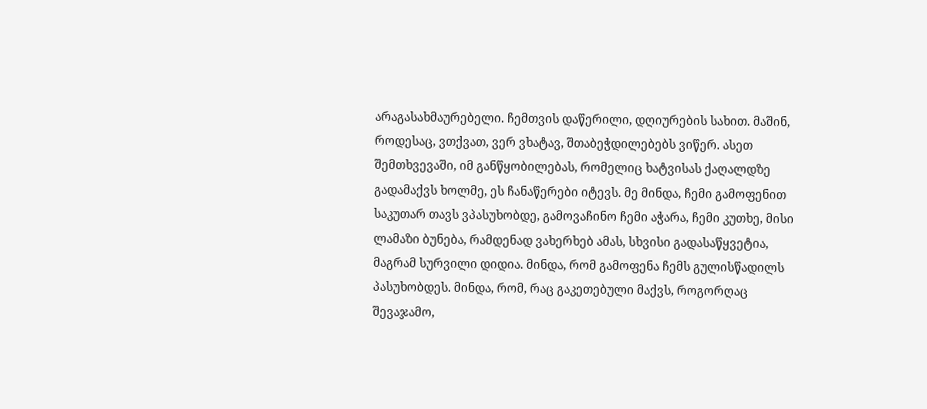არაგასახმაურებელი. ჩემთვის დაწერილი, დღიურების სახით. მაშინ, როდესაც, ვთქვათ, ვერ ვხატავ, შთაბეჭდილებებს ვიწერ. ასეთ შემთხვევაში, იმ განწყობილებას, რომელიც ხატვისას ქაღალდზე გადამაქვს ხოლმე, ეს ჩანაწერები იტევს. მე მინდა, ჩემი გამოფენით საკუთარ თავს ვპასუხობდე, გამოვაჩინო ჩემი აჭარა, ჩემი კუთხე, მისი ლამაზი ბუნება, რამდენად ვახერხებ ამას, სხვისი გადასაწყვეტია, მაგრამ სურვილი დიდია. მინდა, რომ გამოფენა ჩემს გულისწადილს პასუხობდეს. მინდა, რომ, რაც გაკეთებული მაქვს, როგორღაც შევაჯამო,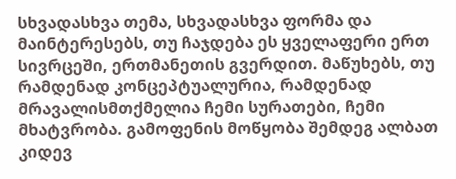სხვადასხვა თემა, სხვადასხვა ფორმა და მაინტერესებს, თუ ჩაჯდება ეს ყველაფერი ერთ სივრცეში, ერთმანეთის გვერდით. მაწუხებს, თუ რამდენად კონცეპტუალურია, რამდენად მრავალისმთქმელია ჩემი სურათები, ჩემი მხატვრობა. გამოფენის მოწყობა შემდეგ ალბათ კიდევ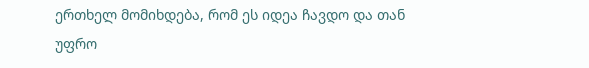ერთხელ მომიხდება, რომ ეს იდეა ჩავდო და თან უფრო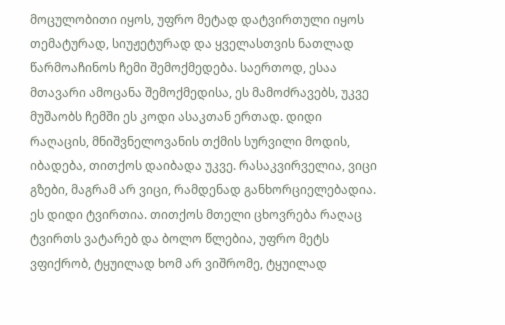მოცულობითი იყოს, უფრო მეტად დატვირთული იყოს თემატურად, სიუჟეტურად და ყველასთვის ნათლად წარმოაჩინოს ჩემი შემოქმედება. საერთოდ, ესაა მთავარი ამოცანა შემოქმედისა, ეს მამოძრავებს, უკვე მუშაობს ჩემში ეს კოდი ასაკთან ერთად. დიდი რაღაცის, მნიშვნელოვანის თქმის სურვილი მოდის, იბადება, თითქოს დაიბადა უკვე. რასაკვირველია, ვიცი გზები, მაგრამ არ ვიცი, რამდენად განხორციელებადია. ეს დიდი ტვირთია. თითქოს მთელი ცხოვრება რაღაც ტვირთს ვატარებ და ბოლო წლებია, უფრო მეტს ვფიქრობ, ტყუილად ხომ არ ვიშრომე, ტყუილად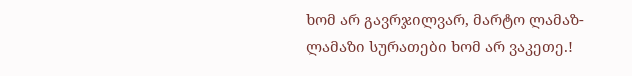ხომ არ გავრჯილვარ, მარტო ლამაზ-ლამაზი სურათები ხომ არ ვაკეთე.!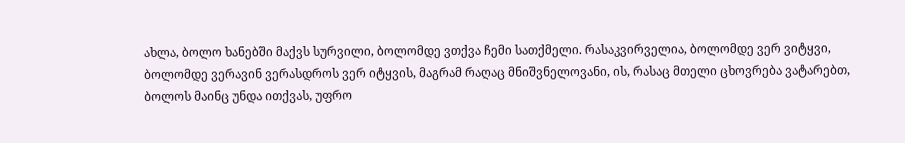ახლა, ბოლო ხანებში მაქვს სურვილი, ბოლომდე ვთქვა ჩემი სათქმელი. რასაკვირველია, ბოლომდე ვერ ვიტყვი, ბოლომდე ვერავინ ვერასდროს ვერ იტყვის, მაგრამ რაღაც მნიშვნელოვანი, ის, რასაც მთელი ცხოვრება ვატარებთ, ბოლოს მაინც უნდა ითქვას, უფრო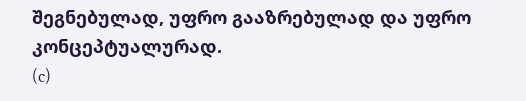შეგნებულად, უფრო გააზრებულად და უფრო კონცეპტუალურად.
(c)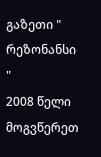გაზეთი " რეზონანსი "
2008 წელი მოგვწერეთ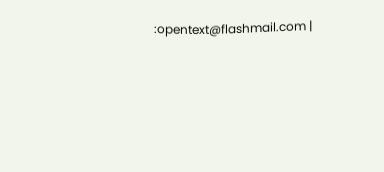:opentext@flashmail.com |